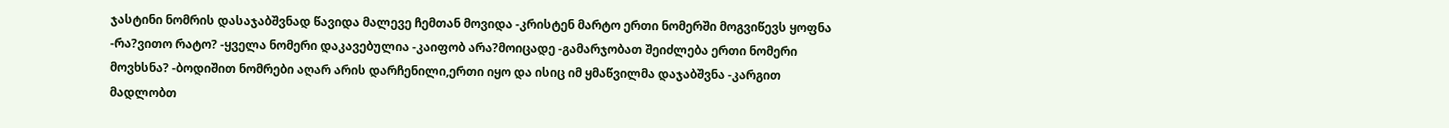ჯასტინი ნომრის დასაჯაბშვნად წავიდა მალევე ჩემთან მოვიდა -კრისტენ მარტო ერთი ნომერში მოგვიწევს ყოფნა -რა?ვითო რატო? -ყველა ნომერი დაკავებულია -კაიფობ არა?მოიცადე -გამარჯობათ შეიძლება ერთი ნომერი მოვხსნა? -ბოდიშით ნომრები აღარ არის დარჩენილი,ერთი იყო და ისიც იმ ყმაწვილმა დაჯაბშვნა -კარგით მადლობთ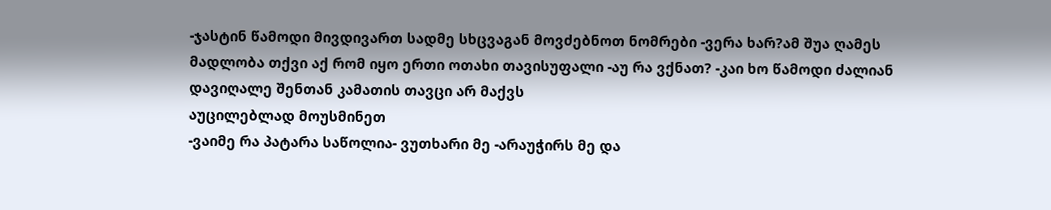-ჯასტინ წამოდი მივდივართ სადმე სხცვაგან მოვძებნოთ ნომრები -ვერა ხარ?ამ შუა ღამეს მადლობა თქვი აქ რომ იყო ერთი ოთახი თავისუფალი -აუ რა ვქნათ? -კაი ხო წამოდი ძალიან დავიღალე შენთან კამათის თავცი არ მაქვს
აუცილებლად მოუსმინეთ
-ვაიმე რა პატარა საწოლია- ვუთხარი მე -არაუჭირს მე და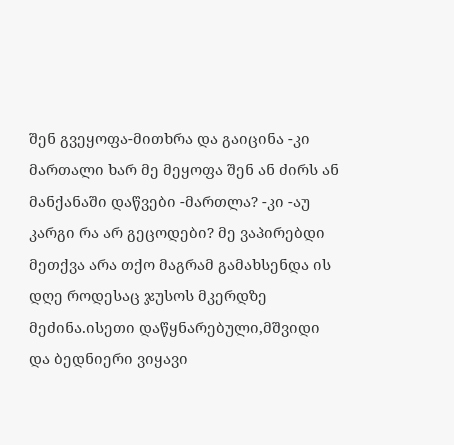შენ გვეყოფა-მითხრა და გაიცინა -კი მართალი ხარ მე მეყოფა შენ ან ძირს ან მანქანაში დაწვები -მართლა? -კი -აუ კარგი რა არ გეცოდები? მე ვაპირებდი მეთქვა არა თქო მაგრამ გამახსენდა ის დღე როდესაც ჯუსოს მკერდზე მეძინა.ისეთი დაწყნარებული,მშვიდი და ბედნიერი ვიყავი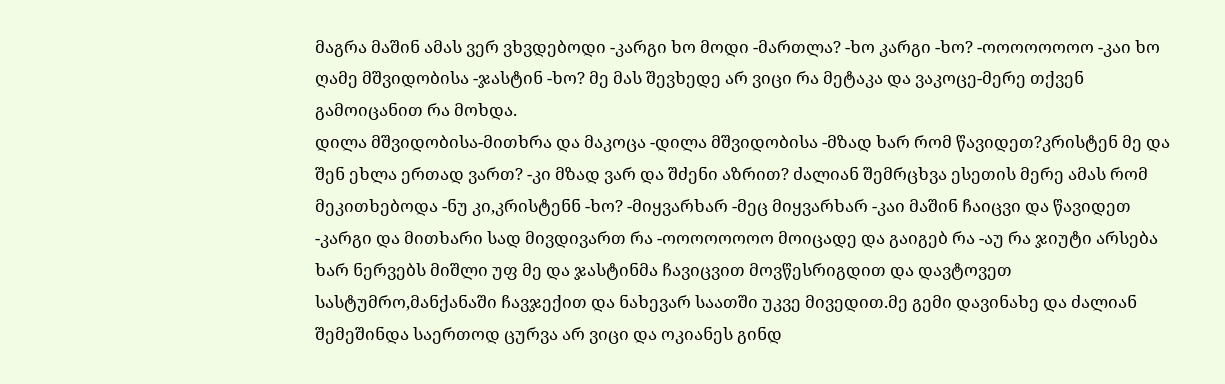მაგრა მაშინ ამას ვერ ვხვდებოდი -კარგი ხო მოდი -მართლა? -ხო კარგი -ხო? -ოოოოოოოო -კაი ხო ღამე მშვიდობისა -ჯასტინ -ხო? მე მას შევხედე არ ვიცი რა მეტაკა და ვაკოცე-მერე თქვენ გამოიცანით რა მოხდა.
დილა მშვიდობისა-მითხრა და მაკოცა -დილა მშვიდობისა -მზად ხარ რომ წავიდეთ?კრისტენ მე და შენ ეხლა ერთად ვართ? -კი მზად ვარ და შძენი აზრით? ძალიან შემრცხვა ესეთის მერე ამას რომ მეკითხებოდა -ნუ კი,კრისტენნ -ხო? -მიყვარხარ -მეც მიყვარხარ -კაი მაშინ ჩაიცვი და წავიდეთ -კარგი და მითხარი სად მივდივართ რა -ოოოოოოოო მოიცადე და გაიგებ რა -აუ რა ჯიუტი არსება ხარ ნერვებს მიშლი უფ მე და ჯასტინმა ჩავიცვით მოვწესრიგდით და დავტოვეთ სასტუმრო,მანქანაში ჩავჯექით და ნახევარ საათში უკვე მივედით.მე გემი დავინახე და ძალიან შემეშინდა საერთოდ ცურვა არ ვიცი და ოკიანეს გინდ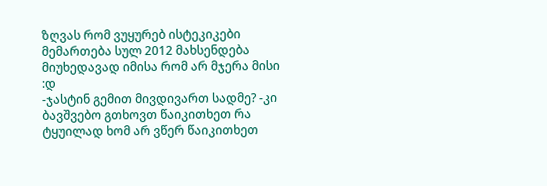ზღვას რომ ვუყურებ ისტეკიკები მემართება სულ 2012 მახსენდება მიუხედავად იმისა რომ არ მჯერა მისი :დ
-ჯასტინ გემით მივდივართ სადმე? -კი ბავშვებო გთხოვთ წაიკითხეთ რა ტყუილად ხომ არ ვწერ წაიკითხეთ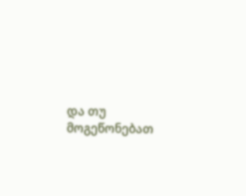და თუ მოგეწონებათ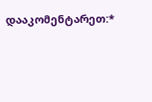დააკომენტარეთ:*